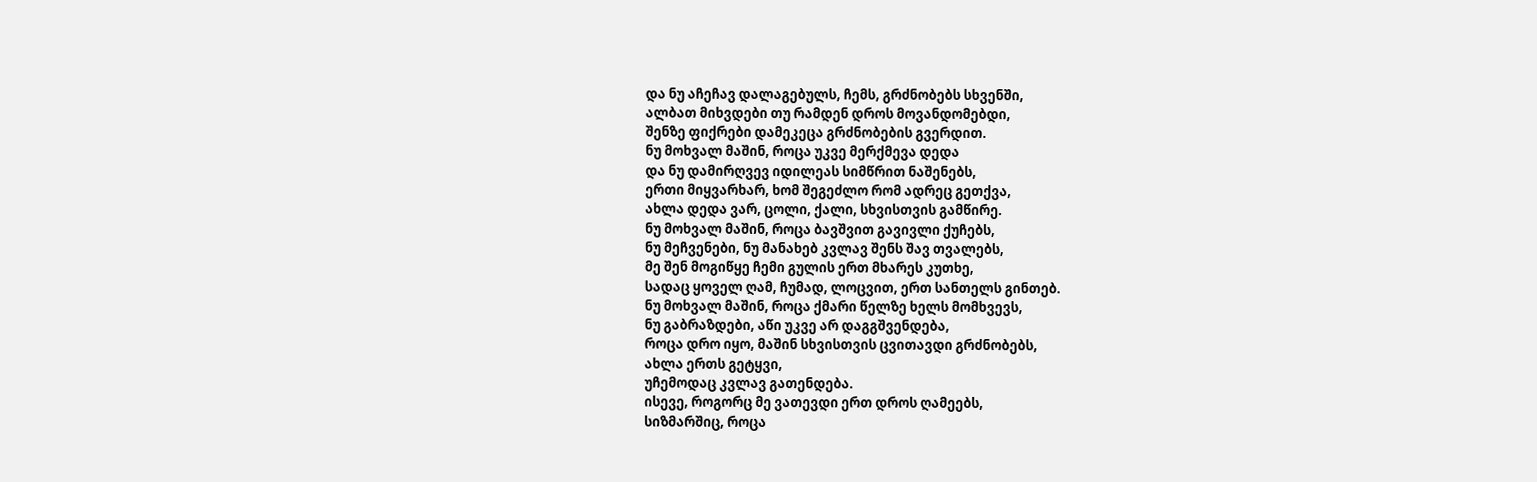და ნუ აჩეჩავ დალაგებულს, ჩემს, გრძნობებს სხვენში,
ალბათ მიხვდები თუ რამდენ დროს მოვანდომებდი,
შენზე ფიქრები დამეკეცა გრძნობების გვერდით.
ნუ მოხვალ მაშინ, როცა უკვე მერქმევა დედა
და ნუ დამირღვევ იდილეას სიმწრით ნაშენებს,
ერთი მიყვარხარ, ხომ შეგეძლო რომ ადრეც გეთქვა,
ახლა დედა ვარ, ცოლი, ქალი, სხვისთვის გამწირე.
ნუ მოხვალ მაშინ, როცა ბავშვით გავივლი ქუჩებს,
ნუ მეჩვენები, ნუ მანახებ კვლავ შენს შავ თვალებს,
მე შენ მოგიწყე ჩემი გულის ერთ მხარეს კუთხე,
სადაც ყოველ ღამ, ჩუმად, ლოცვით, ერთ სანთელს გინთებ.
ნუ მოხვალ მაშინ, როცა ქმარი წელზე ხელს მომხვევს,
ნუ გაბრაზდები, აწი უკვე არ დაგგშვენდება,
როცა დრო იყო, მაშინ სხვისთვის ცვითავდი გრძნობებს,
ახლა ერთს გეტყვი,
უჩემოდაც კვლავ გათენდება.
ისევე, როგორც მე ვათევდი ერთ დროს ღამეებს,
სიზმარშიც, როცა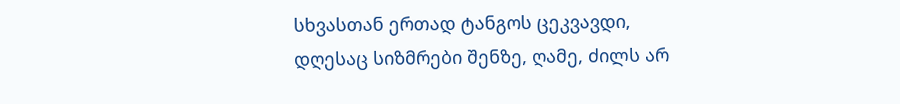სხვასთან ერთად ტანგოს ცეკვავდი,
დღესაც სიზმრები შენზე, ღამე, ძილს არ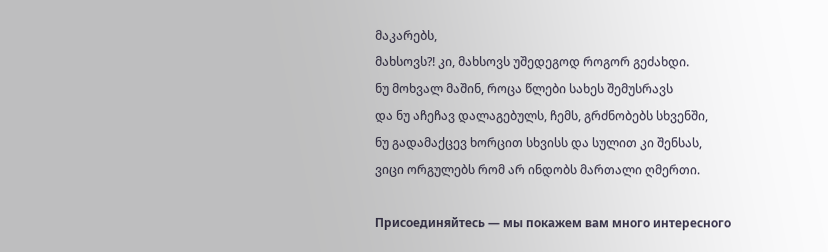მაკარებს,
მახსოვს?! კი, მახსოვს უშედეგოდ როგორ გეძახდი.
ნუ მოხვალ მაშინ, როცა წლები სახეს შემუსრავს
და ნუ აჩეჩავ დალაგებულს, ჩემს, გრძნობებს სხვენში,
ნუ გადამაქცევ ხორცით სხვისს და სულით კი შენსას,
ვიცი ორგულებს რომ არ ინდობს მართალი ღმერთი.

Присоединяйтесь — мы покажем вам много интересного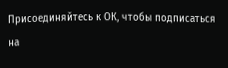Присоединяйтесь к ОК, чтобы подписаться на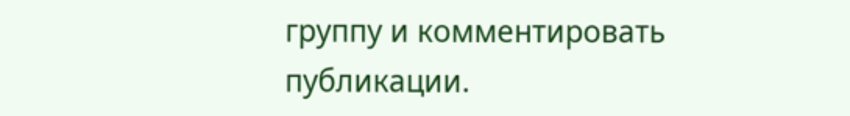группу и комментировать публикации.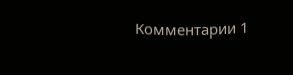Комментарии 1